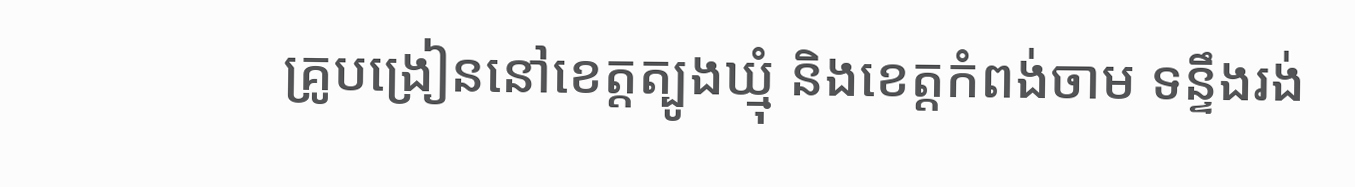គ្រូបង្រៀននៅខេត្តត្បូងឃ្មុំ និងខេត្តកំពង់ចាម ទន្ទឹងរង់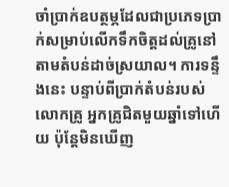ចាំប្រាក់ឧបត្ថម្ភដែលជាប្រភេទប្រាក់សម្រាប់លើកទឹកចិត្តដល់គ្រូនៅតាមតំបន់ដាច់ស្រយាល។ ការទន្ទឹងនេះ បន្ទាប់ពីប្រាក់តំបន់របស់លោកគ្រូ អ្នកគ្រូជិតមួយឆ្នាំទៅហើយ ប៉ុន្តែមិនឃើញ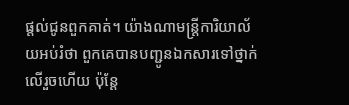ផ្ដល់ជូនពួកគាត់។ យ៉ាងណាមន្ត្រីការិយាល័យអប់រំថា ពួកគេបានបញ្ជូនឯកសារទៅថ្នាក់លើរួចហើយ ប៉ុន្តែ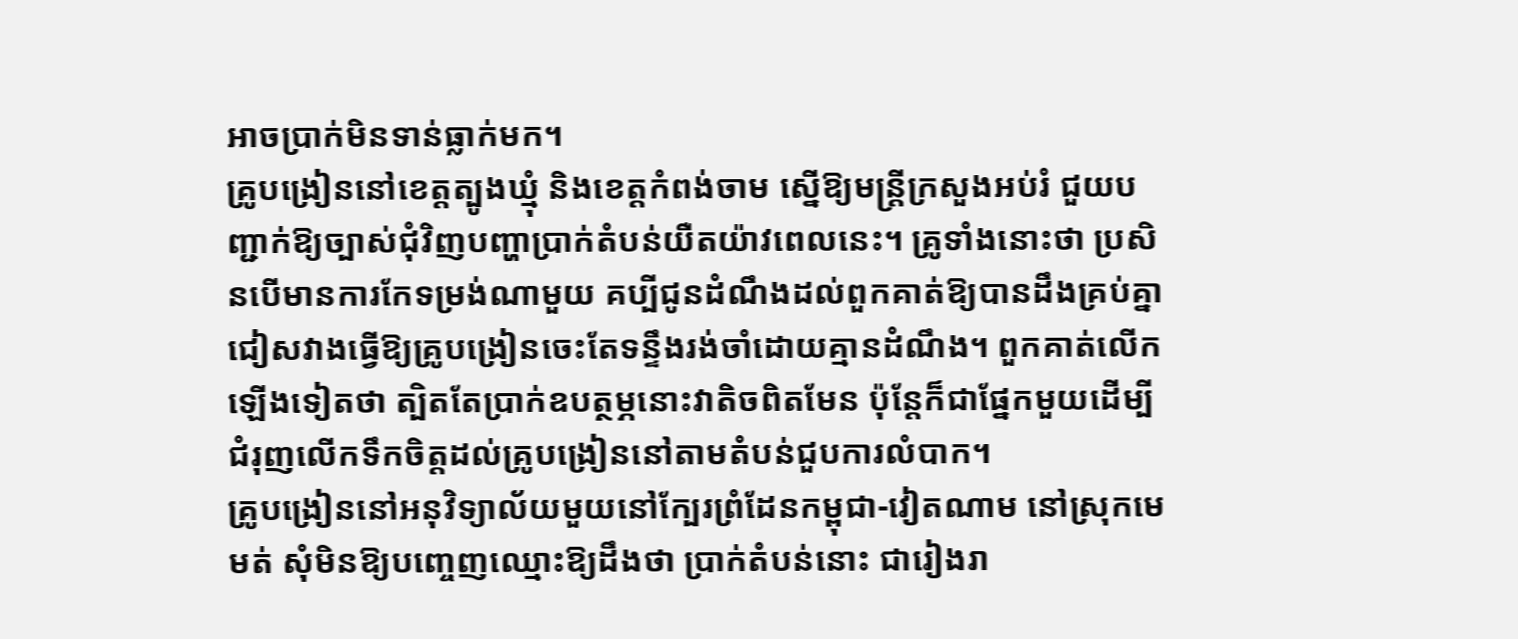អាចប្រាក់មិនទាន់ធ្លាក់មក។
គ្រូបង្រៀននៅខេត្តត្បូងឃ្មុំ និងខេត្តកំពង់ចាម ស្នើឱ្យមន្ត្រីក្រសួងអប់រំ ជួយបញ្ជាក់ឱ្យច្បាស់ជុំវិញបញ្ហាប្រាក់តំបន់យឺតយ៉ាវពេលនេះ។ គ្រូទាំងនោះថា ប្រសិនបើមានការកែទម្រង់ណាមួយ គប្បីជូនដំណឹងដល់ពួកគាត់ឱ្យបានដឹងគ្រប់គ្នា ជៀសវាងធ្វើឱ្យគ្រូបង្រៀនចេះតែទន្ទឹងរង់ចាំដោយគ្មានដំណឹង។ ពួកគាត់លើកឡើងទៀតថា ត្បិតតែប្រាក់ឧបត្ថម្ភនោះវាតិចពិតមែន ប៉ុន្តែក៏ជាផ្នែកមួយដើម្បីជំរុញលើកទឹកចិត្តដល់គ្រូបង្រៀននៅតាមតំបន់ជួបការលំបាក។
គ្រូបង្រៀននៅអនុវិទ្យាល័យមួយនៅក្បែរព្រំដែនកម្ពុជា-វៀតណាម នៅស្រុកមេមត់ សុំមិនឱ្យបញ្ចេញឈ្មោះឱ្យដឹងថា ប្រាក់តំបន់នោះ ជារៀងរា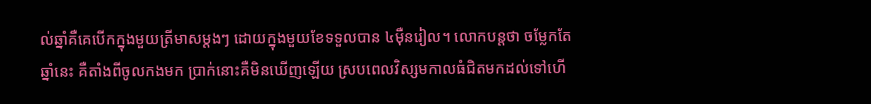ល់ឆ្នាំគឺគេបើកក្នុងមួយត្រីមាសម្តងៗ ដោយក្នុងមួយខែទទួលបាន ៤ម៉ឺនរៀល។ លោកបន្តថា ចម្លែកតែឆ្នាំនេះ គឺតាំងពីចូលកងមក ប្រាក់នោះគឺមិនឃើញឡើយ ស្របពេលវិស្សមកាលធំជិតមកដល់ទៅហើ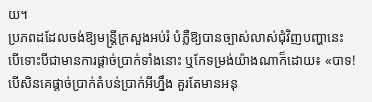យ។
ប្រភពដដែលចង់ឱ្យមន្ត្រីក្រសួងអប់រំ បំភ្លឺឱ្យបានច្បាស់លាស់ជុំវិញបញ្ហានេះ បើទោះបីជាមានការផ្ដាច់ប្រាក់ទាំងនោះ ឬកែទម្រង់យ៉ាងណាក៏ដោយ៖ «បាទ! បើសិនគេផ្ដាច់ប្រាក់តំបន់ប្រាក់អីហ្នឹង គួរតែមានអនុ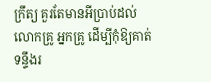ក្រឹត្យ គួរតែមានអីប្រាប់ដល់លោកគ្រូ អ្នកគ្រូ ដើម្បីកុំឱ្យគាត់ទន្ទឹងរ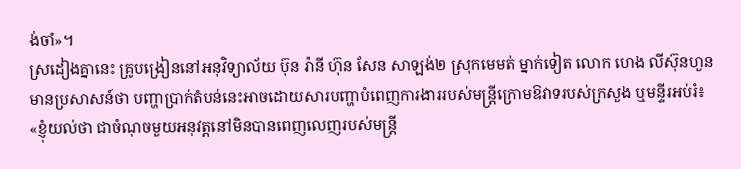ង់ចាំ»។
ស្រដៀងគ្នានេះ គ្រូបង្រៀននៅអនុវិទ្យាល័យ ប៊ុន រ៉ានី ហ៊ុន សែន សាឡង់២ ស្រុកមេមត់ ម្នាក់ទៀត លោក ហេង លីស៊ុនហួន មានប្រសាសន៍ថា បញ្ហាប្រាក់តំបន់នេះអាចដោយសារបញ្ហាបំពេញការងាររបស់មន្ត្រីក្រោមឱវាទរបស់ក្រសួង ឬមន្ទីរអប់រំ៖ «ខ្ញុំយល់ថា ជាចំណុចមួយអនុវត្តនៅមិនបានពេញលេញរបស់មន្ត្រី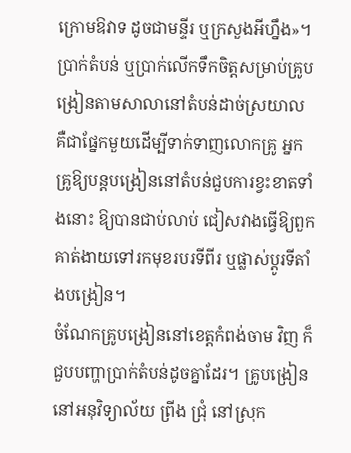ក្រោមឱវាទ ដូចជាមន្ទីរ ឬក្រសួងអីហ្នឹង»។
ប្រាក់តំបន់ ឬប្រាក់លើកទឹកចិត្តសម្រាប់គ្រូបង្រៀនតាមសាលានៅតំបន់ដាច់ស្រយាល គឺជាផ្នែកមួយដើម្បីទាក់ទាញលោកគ្រូ អ្នកគ្រូឱ្យបន្តបង្រៀននៅតំបន់ជួបការខ្វះខាតទាំងនោះ ឱ្យបានជាប់លាប់ ជៀសវាងធ្វើឱ្យពួកគាត់ងាយទៅរកមុខរបរទីពីរ ឬផ្លាស់ប្ដូរទីតាំងបង្រៀន។
ចំណែកគ្រូបង្រៀននៅខេត្តកំពង់ចាម វិញ ក៏ជួបបញ្ហាប្រាក់តំបន់ដូចគ្នាដែរ។ គ្រូបង្រៀននៅអនុវិទ្យាល័យ ព្រីង ជ្រុំ នៅស្រុក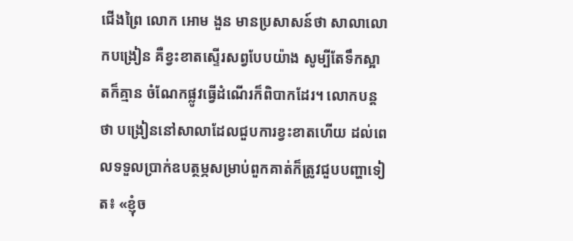ជើងព្រៃ លោក អោម ងួន មានប្រសាសន៍ថា សាលាលោកបង្រៀន គឺខ្វះខាតស្ទើរសព្វបែបយ៉ាង សូម្បីតែទឹកស្អាតក៏គ្មាន ចំណែកផ្លូវធ្វើដំណើរក៏ពិបាកដែរ។ លោកបន្តថា បង្រៀននៅសាលាដែលជួបការខ្វះខាតហើយ ដល់ពេលទទួលប្រាក់ឧបត្ថម្ភសម្រាប់ពួកគាត់ក៏ត្រូវជួបបញ្ហាទៀត៖ «ខ្ញុំច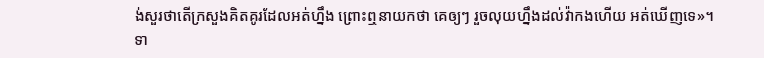ង់សួរថាតើក្រសួងគិតគូរដែលអត់ហ្នឹង ព្រោះឮនាយកថា គេឲ្យៗ រួចលុយហ្នឹងដល់វ៉ាកងហើយ អត់ឃើញទេ»។
ទា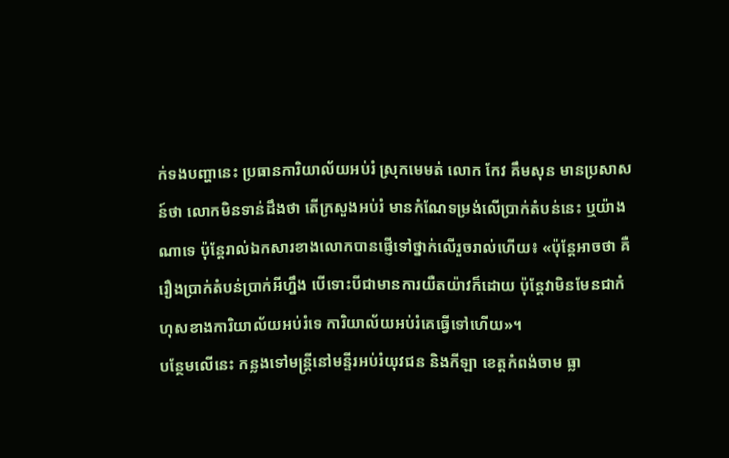ក់ទងបញ្ហានេះ ប្រធានការិយាល័យអប់រំ ស្រុកមេមត់ លោក កែវ គឹមសុន មានប្រសាសន៍ថា លោកមិនទាន់ដឹងថា តើក្រសួងអប់រំ មានកំណែទម្រង់លើប្រាក់តំបន់នេះ ឬយ៉ាងណាទេ ប៉ុន្តែរាល់ឯកសារខាងលោកបានផ្ញើទៅថ្នាក់លើរួចរាល់ហើយ៖ «ប៉ុន្តែអាចថា គឺរឿងប្រាក់តំបន់ប្រាក់អីហ្នឹង បើទោះបីជាមានការយឺតយ៉ាវក៏ដោយ ប៉ុន្តែវាមិនមែនជាកំហុសខាងការិយាល័យអប់រំទេ ការិយាល័យអប់រំគេធ្វើទៅហើយ»។
បន្ថែមលើនេះ កន្លងទៅមន្ត្រីនៅមន្ទីរអប់រំយុវជន និងកីឡា ខេត្តកំពង់ចាម ធ្លា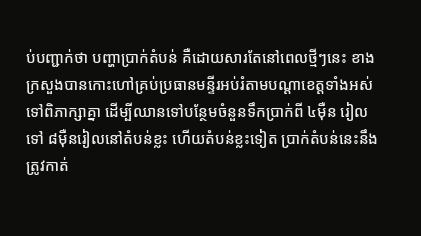ប់បញ្ជាក់ថា បញ្ហាប្រាក់តំបន់ គឺដោយសារតែនៅពេលថ្មីៗនេះ ខាងក្រសួងបានកោះហៅគ្រប់ប្រធានមន្ទីរអប់រំតាមបណ្ដាខេត្តទាំងអស់ទៅពិភាក្សាគ្នា ដើម្បីឈានទៅបន្ថែមចំនួនទឹកប្រាក់ពី ៤ម៉ឺន រៀលទៅ ៨ម៉ឺនរៀលនៅតំបន់ខ្លះ ហើយតំបន់ខ្លះទៀត ប្រាក់តំបន់នេះនឹងត្រូវកាត់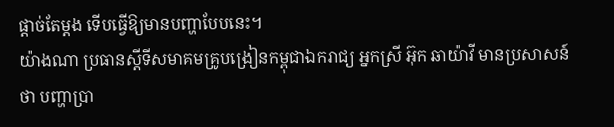ផ្ដាច់តែម្ដង ទើបធ្វើឱ្យមានបញ្ហាបែបនេះ។
យ៉ាងណា ប្រធានស្ដីទីសមាគមគ្រូបង្រៀនកម្ពុជាឯករាជ្យ អ្នកស្រី អ៊ុក ឆាយ៉ាវី មានប្រសាសន៍ថា បញ្ហាប្រា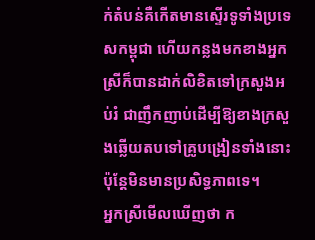ក់តំបន់គឺកើតមានស្ទើរទូទាំងប្រទេសកម្ពុជា ហើយកន្លងមកខាងអ្នកស្រីក៏បានដាក់លិខិតទៅក្រសួងអប់រំ ជាញឹកញាប់ដើម្បីឱ្យខាងក្រសួងឆ្លើយតបទៅគ្រូបង្រៀនទាំងនោះ ប៉ុន្តែមិនមានប្រសិទ្ធភាពទេ។
អ្នកស្រីមើលឃើញថា ក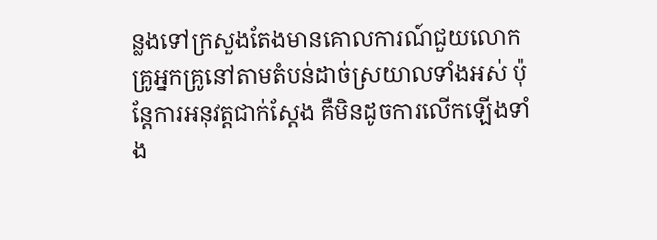ន្លងទៅក្រសួងតែងមានគោលការណ៍ជួយលោកគ្រូអ្នកគ្រូនៅតាមតំបន់ដាច់ស្រយាលទាំងអស់ ប៉ុន្តែការអនុវត្តជាក់ស្ដែង គឺមិនដូចការលើកឡើងទាំង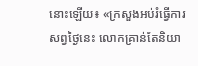នោះឡើយ៖ «ក្រសួងអប់រំធ្វើការសព្វថ្ងៃនេះ លោកគ្រាន់តែនិយា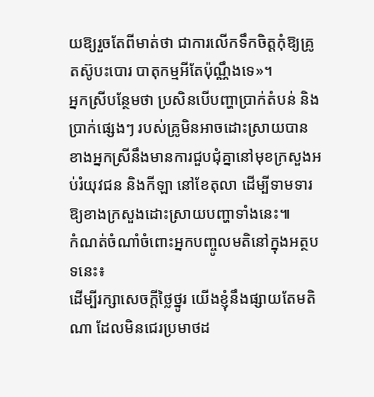យឱ្យរួចតែពីមាត់ថា ជាការលើកទឹកចិត្តកុំឱ្យគ្រូតស៊ូបះបោរ បាតុកម្មអីតែប៉ុណ្ណឹងទេ»។
អ្នកស្រីបន្ថែមថា ប្រសិនបើបញ្ហាប្រាក់តំបន់ និងប្រាក់ផ្សេងៗ របស់គ្រូមិនអាចដោះស្រាយបាន ខាងអ្នកស្រីនឹងមានការជួបជុំគ្នានៅមុខក្រសួងអប់រំយុវជន និងកីឡា នៅខែតុលា ដើម្បីទាមទារឱ្យខាងក្រសួងដោះស្រាយបញ្ហាទាំងនេះ៕
កំណត់ចំណាំចំពោះអ្នកបញ្ចូលមតិនៅក្នុងអត្ថបទនេះ៖
ដើម្បីរក្សាសេចក្ដីថ្លៃថ្នូរ យើងខ្ញុំនឹងផ្សាយតែមតិណា ដែលមិនជេរប្រមាថដ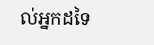ល់អ្នកដទៃ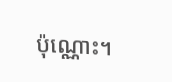ប៉ុណ្ណោះ។